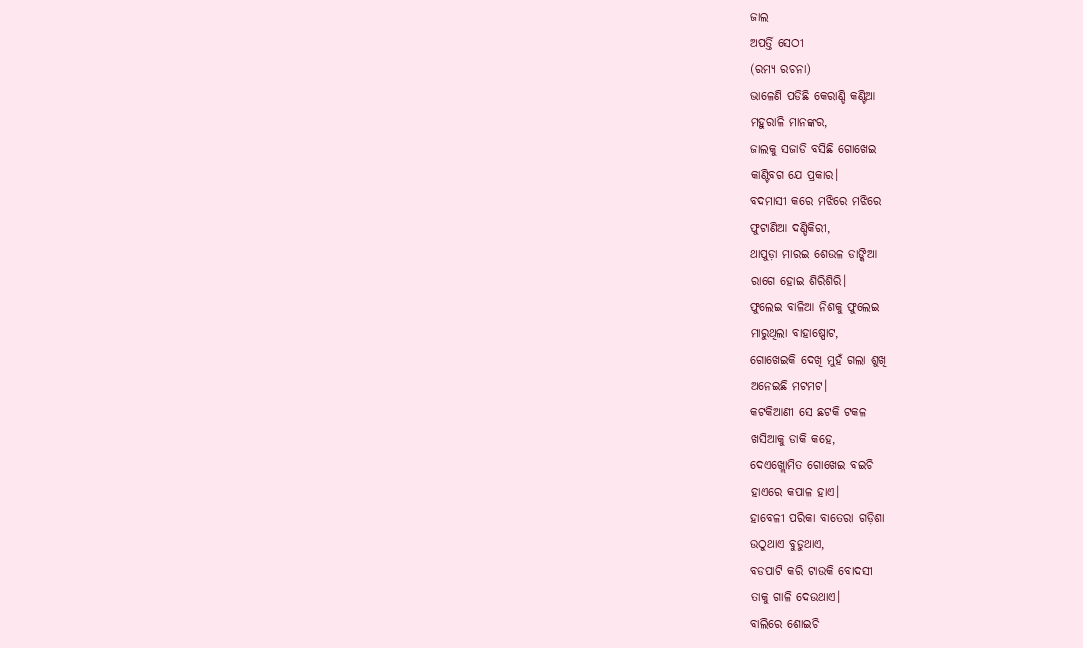ଜାଲ
ଅପର୍ତ୍ତି ସେଠୀ
(ରମ୍ୟ ରଚନା)
ଭାଳେଣି ପଡିଛି କେରାଣ୍ଡି କଣ୍ଟିଆ
ମହୁରାଳି ମାନଙ୍କର,
ଜାଲକୁ ସଜାଡି ବସିଛି ଗୋଖେଇ
କାଣ୍ଟିବଗ ଯେ ପ୍ରକାର।
ବଦମାସୀ କରେ ମଝିରେ ମଝିରେ
ଫୁଟାଣିଆ ଦଣ୍ଡିକିରୀ,
ଥାପୁଡ଼ା ମାରଇ ଶେଉଳ ଡାଙ୍କିଆ
ରାଗେ ହୋଇ ଶିରିଶିରି।
ଫୁଲେଇ ବାଳିଆ ନିଶକୁ ଫୁଲେଇ
ମାରୁଥିଲା ବାହାଷ୍ପୋଟ,
ଗୋଖେଇକି ଦେଖି ମୁହଁ ଗଲା ଶୁଖି
ଅନେଇଛି ମଟମଟ।
କଟକିଆଣୀ ସେ ଛଟକି ଟକଳ
ଖସିଆକୁ ଡାକି କହେ,
ଦେଏଖ୍ଲୋମିତ ଗୋଖେଇ ବଇଚି
ହାଏରେ କପାଳ ହାଏ।
ହାବେଳୀ ପରିକା ବାତେରା ଗଡ଼ିଶା
ଉଠୁଥାଏ ବୁଡୁଥାଏ,
ବଡପାଟି କରି ଟାଉକି ବୋଦସୀ
ତାକୁ ଗାଳି ଦେଉଥାଏ।
ବାଲିରେ ଶୋଇଚି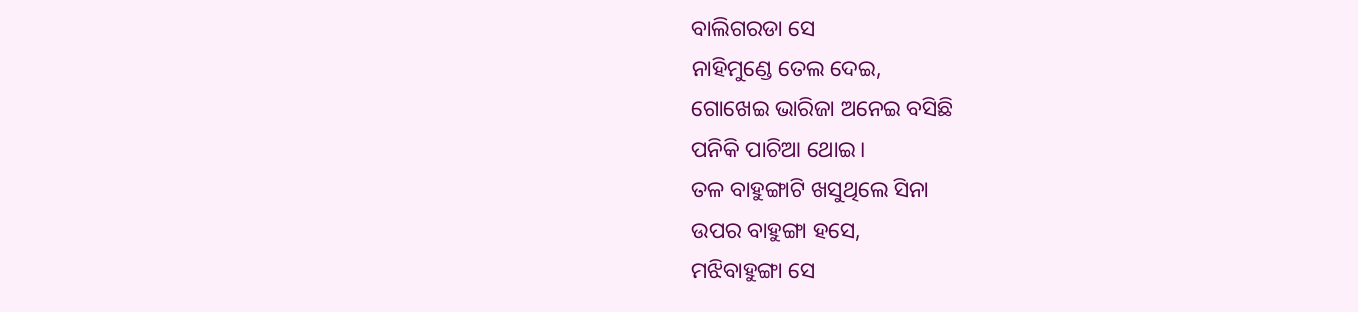ବାଲିଗରଡା ସେ
ନାହିମୁଣ୍ଡେ ତେଲ ଦେଇ,
ଗୋଖେଇ ଭାରିଜା ଅନେଇ ବସିଛି
ପନିକି ପାଚିଆ ଥୋଇ।
ତଳ ବାହୁଙ୍ଗାଟି ଖସୁଥିଲେ ସିନା
ଉପର ବାହୁଙ୍ଗା ହସେ,
ମଝିବାହୁଙ୍ଗା ସେ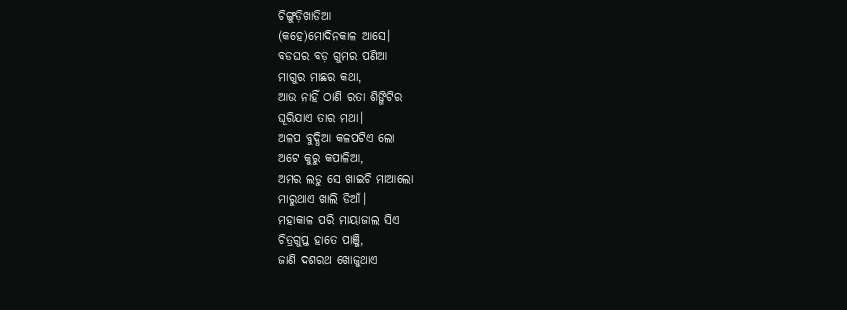ଚିଙ୍ଗୁଡ଼ିଖାଡିଆ
(କହେ)ମୋଦିନକାଳ ଆସେ।
ବଡଘର ବଡ଼ ଗୁମର ପଣିଆ
ମାଗୁର ମାଛର କଥା,
ଆଉ ନାହିଁ ଠାଣି ରତା ଶିଙ୍ଗିଟିର
ଘୂରିଯାଏ ତାର ମଥା।
ଅଳପ ବୁଦ୍ଧିଆ କଳପଟିଏ ଲୋ
ଅଟେ କୁରୁ କପାଳିଆ,
ଅମର ଲଡୁ ସେ ଖାଇଚି ମାଆଲୋ
ମାରୁଥାଏ ଖାଲି ଡିଆଁ।
ମହାକାଳ ପରି ମାୟାଜାଲ ସିଏ
ଚିତ୍ରଗୁପ୍ତ ହାତେ ପାଞ୍ଜି,
ଜାଣି ଦଶରଥ ଖୋଜୁଥାଏ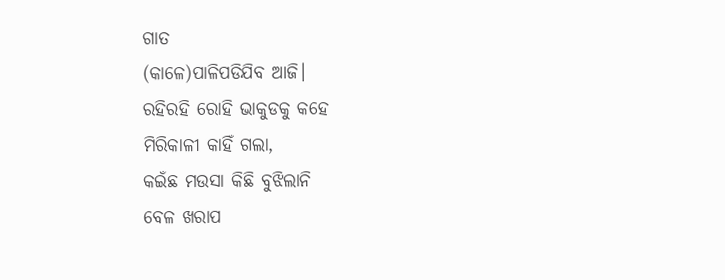ଗାତ
(କାଳେ)ପାଳିପଡିଯିବ ଆଜି।
ରହିରହି ରୋହି ଭାକୁଡକୁ କହେ
ମିରିକାଳୀ କାହିଁ ଗଲା,
କଇଁଛ ମଉସା କିଛି ବୁଝିଲାନି
ବେଳ ଖରାପ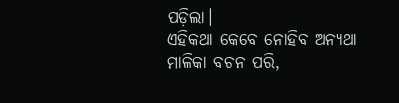ପଡ଼ିଲା।
ଏହିକଥା କେବେ ନୋହିବ ଅନ୍ଯଥା
ମାଳିକା ବଚନ ପରି,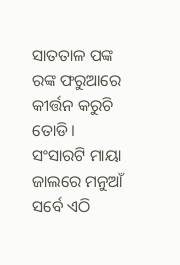ସାତତାଳ ପଙ୍କ ରଙ୍କ ଫରୁଆରେ
କୀର୍ତ୍ତନ କରୁଚି ତୋଡି।
ସଂସାରଟି ମାୟା ଜାଲରେ ମନୁଆଁ
ସର୍ବେ ଏଠି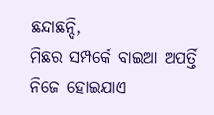ଛନ୍ଦାଛନ୍ଦି,
ମିଛର ସମ୍ପର୍କେ ବାଇଆ ଅପର୍ତ୍ତି
ନିଜେ ହୋଇଯାଏ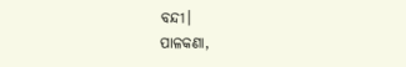ବନ୍ଦୀ।
ପାଳକଣା,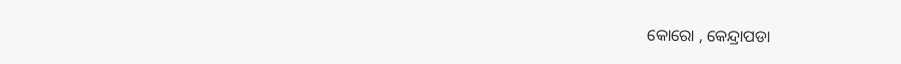କୋରୋ , କେନ୍ଦ୍ରାପଡା